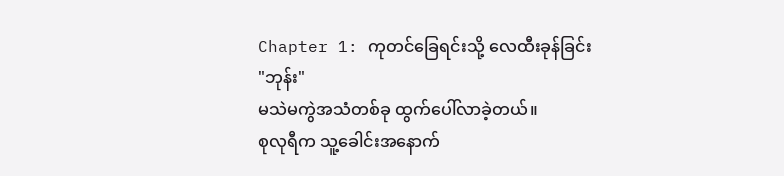Chapter 1: ကုတင်ခြေရင်းသို့ လေထီးခုန်ခြင်း
"ဘုန်း"
မသဲမကွဲအသံတစ်ခု ထွက်ပေါ်လာခဲ့တယ်။
စုလုရီက သူ့ခေါင်းအနောက်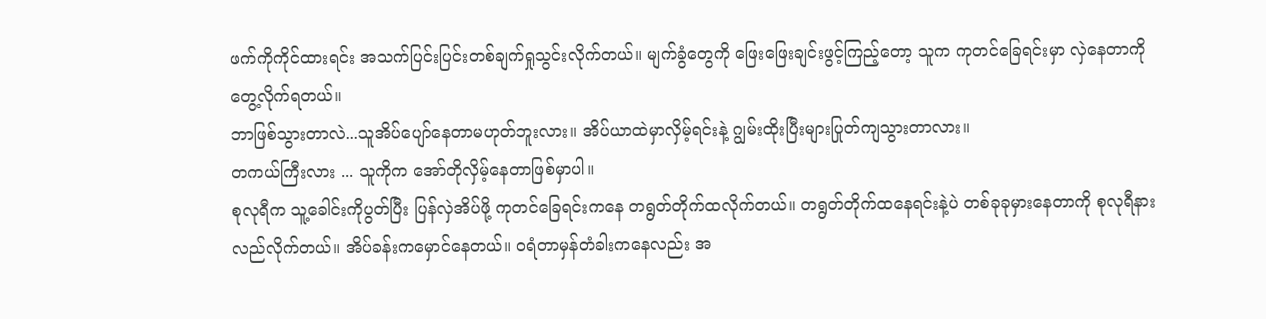ဖက်ကိုကိုင်ထားရင်း အသက်ပြင်းပြင်းတစ်ချက်ရှုသွင်းလိုက်တယ်။ မျက်ခွံတွေကို ဖြေးဖြေးချင်းဖွင့်ကြည့်တော့ သူက ကုတင်ခြေရင်းမှာ လှဲနေတာကို တွေ့လိုက်ရတယ်။
ဘာဖြစ်သွားတာလဲ...သူအိပ်ပျော်နေတာမဟုတ်ဘူးလား။ အိပ်ယာထဲမှာလှိမ့်ရင်းနဲ့ ဂျွမ်းထိုးပြီးများပြုတ်ကျသွားတာလား။
တကယ်ကြီးလား ... သူကိုက အော်တိုလှိမ့်နေတာဖြစ်မှာပါ။
စုလုရီက သူ့ခေါင်းကိုပွတ်ပြီး ပြန်လှဲအိပ်ဖို့ ကုတင်ခြေရင်းကနေ တရွတ်တိုက်ထလိုက်တယ်။ တရွတ်တိုက်ထနေရင်းနဲ့ပဲ တစ်ခုခုမှားနေတာကို စုလုရီနားလည်လိုက်တယ်။ အိပ်ခန်းကမှောင်နေတယ်။ ဝရံတာမှန်တံခါးကနေလည်း အ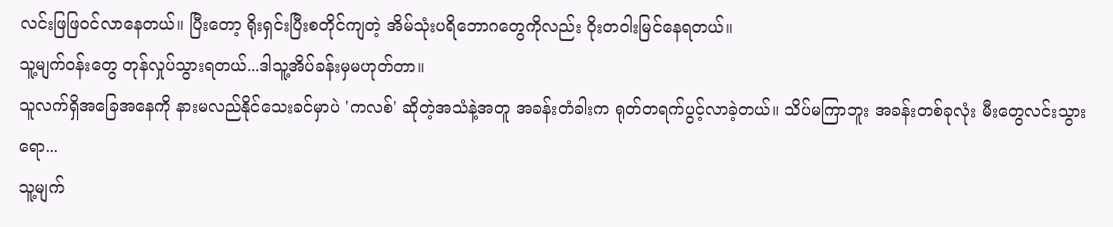လင်းဖြဖြဝင်လာနေတယ်။ ပြီးတော့ ရိုးရှင်းပြီးစတိုင်ကျတဲ့ အိမ်သုံးပရိဘောဂတွေကိုလည်း ဝိုးတဝါးမြင်နေရတယ်။
သူ့မျက်ဝန်းတွေ တုန်လှုပ်သွားရတယ်...ဒါသူ့အိပ်ခန်းမှမဟုတ်တာ။
သူလက်ရှိအခြေအနေကို နားမလည်နိုင်သေးခင်မှာပဲ 'ကလစ်' ဆိုတဲ့အသံနဲ့အတူ အခန်းတံခါးက ရုတ်တရက်ပွင့်လာခဲ့တယ်။ သိပ်မကြာဘူး အခန်းတစ်ခုလုံး မီးတွေလင်းသွားရော...
သူ့မျက်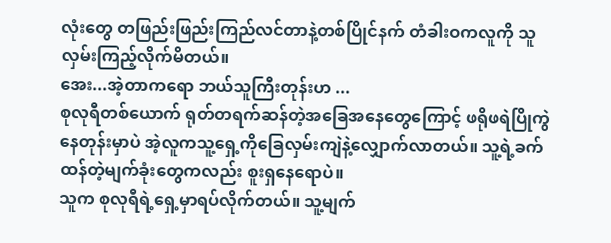လုံးတွေ တဖြည်းဖြည်းကြည်လင်တာနဲ့တစ်ပြိုင်နက် တံခါးဝကလူကို သူလှမ်းကြည့်လိုက်မိတယ်။
အေး...အဲ့တာကရော ဘယ်သူကြီးတုန်းဟ ...
စုလုရီတစ်ယောက် ရုတ်တရက်ဆန်တဲ့အခြေအနေတွေကြောင့် ဖရိုဖရဲပြိုကွဲနေတုန်းမှာပဲ အဲ့လူကသူ့ရှေ့ကိုခြေလှမ်းကျဲနဲ့လျှောက်လာတယ်။ သူ့ရဲ့ခက်ထန်တဲ့မျက်ခုံးတွေကလည်း စူးရှနေရောပဲ။
သူက စုလုရီရဲ့ရှေ့မှာရပ်လိုက်တယ်။ သူ့မျက်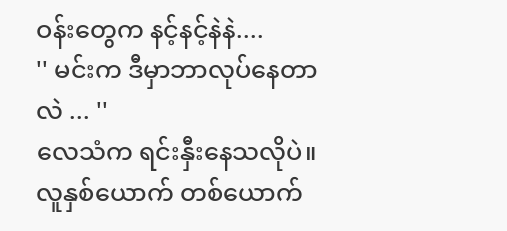ဝန်းတွေက နင့်နင့်နဲနဲ....
'' မင်းက ဒီမှာဘာလုပ်နေတာလဲ ... ''
လေသံက ရင်းနှီးနေသလိုပဲ။ လူနှစ်ယောက် တစ်ယောက်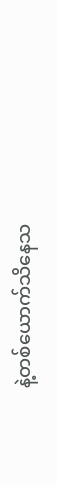နဲ့တစ်ယောက်သိနေသ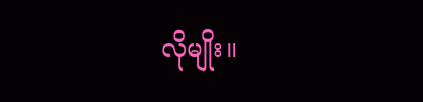လိုမျိုး။